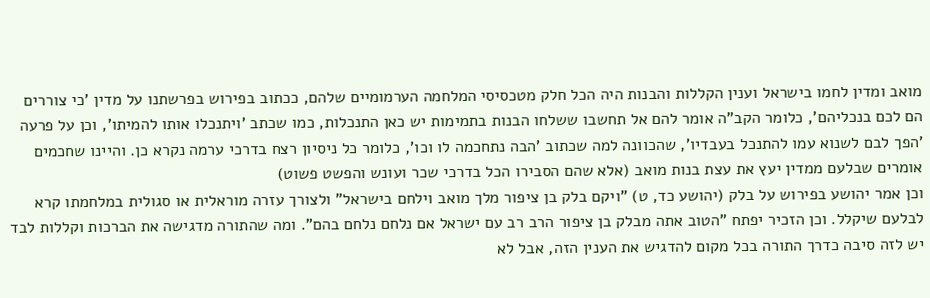מואב ומדין לחמו בישראל וענין הקללות והבנות היה הכל חלק מטכסיסי המלחמה הערמומיים שלהם, ככתוב בפירוש בפרשתנו על מדין 'כי צוררים הם לכם בנכליהם', כלומר הקב"ה אומר להם אל תחשבו ששלחו הבנות בתמימות יש כאן התנכלות, כמו שכתב 'ויתנכלו אותו להמיתו', וכן על פרעה 'הפך לבם לשנוא עמו להתנכל בעבדיו', שהכוונה למה שכתוב 'הבה נתחכמה לו וכו', כלומר כל ניסיון רצח בדרכי ערמה נקרא כן. והיינו שחכמים אומרים שבלעם ממדין יעץ את עצת בנות מואב (אלא שהם הסבירו הכל בדרכי שכר ועונש והפשט פשוט)
וכן אמר יהושע בפירוש על בלק (יהושע כד, ט) "ויקם בלק בן ציפור מלך מואב וילחם בישראל" ולצורך עזרה מוראלית או סגולית במלחמתו קרא לבלעם שיקלל. וכן הזכיר יפתח "הטוב אתה מבלק בן ציפור הרב רב עם ישראל אם נלחם נלחם בהם". ומה שהתורה מדגישה את הברכות וקללות לבד יש לזה סיבה כדרך התורה בכל מקום להדגיש את הענין הזה, אבל לא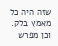שזה היה כל מאמץ בלק. וכן מפרש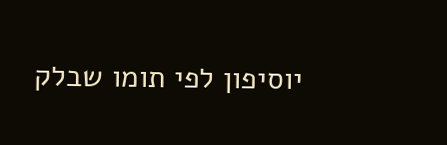יוסיפון לפי תומו שבלק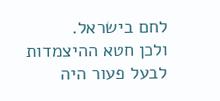לחם בישראל.
ולכן חטא ההיצמדות לבעל פעור היה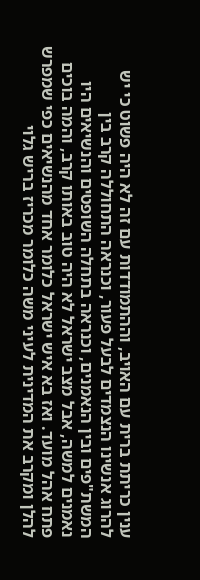ענין כריתת ברית עם האויב, וההתמודדות עם זה לא היה פשוט כי יש להרוג אנשינו הנצמדים לבעל פעור, וכנראה התחוללה קרב בין המשת"פים ובין הנאמנים, וכנראה בתחלה השופטים והנשיאים היו נאמנים למשה, אבל מצב ישראל לא היה טוב באותו קרב, והמה בוכים פתח אהל מועד. ואז בא איש ישראל כלומר אחד מהנשיאים כפי שמפרש להלן ומקרב את המדינית לעיני משה כלומר מכריז בריש גלוי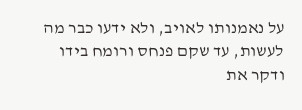על נאמנותו לאויב, ולא ידעו כבר מה לעשות, עד שקם פנחס ורומח בידו ודקר את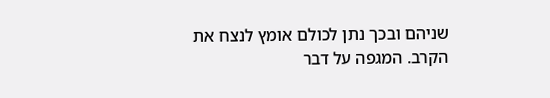שניהם ובכך נתן לכולם אומץ לנצח את הקרב. המגפה על דבר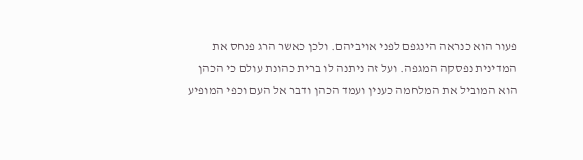פעור הוא כנראה הינגפם לפני אויביהם. ולכן כאשר הרג פנחס את המדינית נפסקה המגפה. ועל זה ניתנה לו ברית כהונת עולם כי הכהן הוא המוביל את המלחמה כענין ועמד הכהן ודבר אל העם וכפי המופיע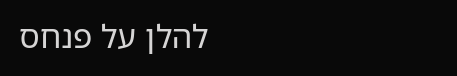להלן על פנחס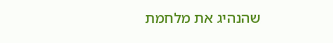שהנהיג את מלחמת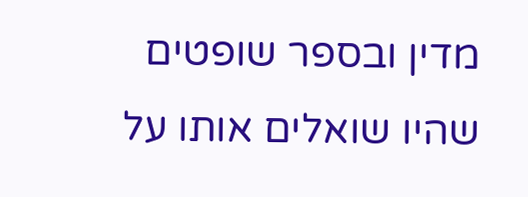מדין ובספר שופטים שהיו שואלים אותו על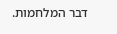דבר המלחמות.